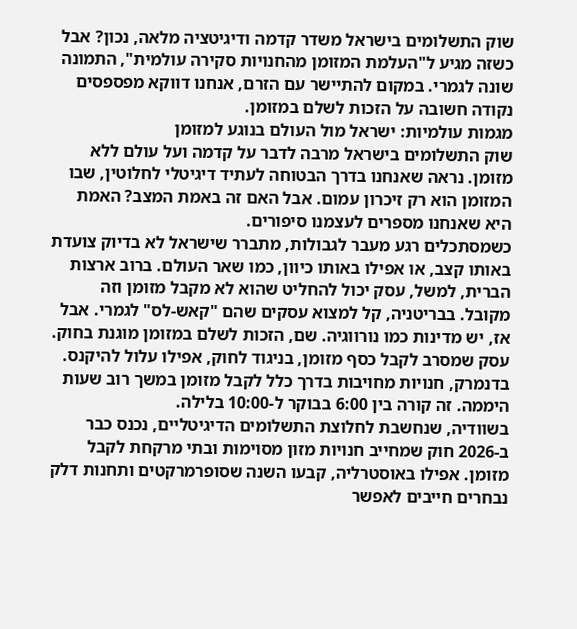שוק התשלומים בישראל משדר קדמה ודיגיטציה מלאה, נכון? אבל כשזה מגיע ל"העלמת המזומן מהחנויות סקירה עולמית", התמונה שונה לגמרי. במקום להתיישר עם הזרם, אנחנו דווקא מפספסים נקודה חשובה על הזכות לשלם במזומן.
מגמות עולמיות: ישראל מול העולם בנוגע למזומן
שוק התשלומים בישראל מרבה לדבר על קדמה ועל עולם ללא מזומן. נראה שאנחנו בדרך הבטוחה לעתיד דיגיטלי לחלוטין, שבו המזומן הוא רק זיכרון עמום. אבל האם זה באמת המצב? האמת היא שאנחנו מספרים לעצמנו סיפורים.
כשמסתכלים רגע מעבר לגבולות, מתברר שישראל לא בדיוק צועדת באותו קצב, או אפילו באותו כיוון, כמו שאר העולם. ברוב ארצות הברית, למשל, עסק יכול להחליט שהוא לא מקבל מזומן וזה מקובל. בבריטניה, קל למצוא עסקים שהם "קאש-לס" לגמרי. אבל אז, יש מדינות כמו נורווגיה. שם, הזכות לשלם במזומן מוגנת בחוק.
עסק שמסרב לקבל כסף מזומן, בניגוד לחוק, אפילו עלול להיקנס. בדנמרק, חנויות מחויבות בדרך כלל לקבל מזומן במשך רוב שעות היממה. זה קורה בין 6:00 בבוקר ל-10:00 בלילה.
בשוודיה, שנחשבת לחלוצת התשלומים הדיגיטליים, נכנס כבר ב-2026 חוק שמחייב חנויות מזון מסוימות ובתי מרקחת לקבל מזומן. אפילו באוסטרליה, קבעו השנה שסופרמרקטים ותחנות דלק נבחרים חייבים לאפשר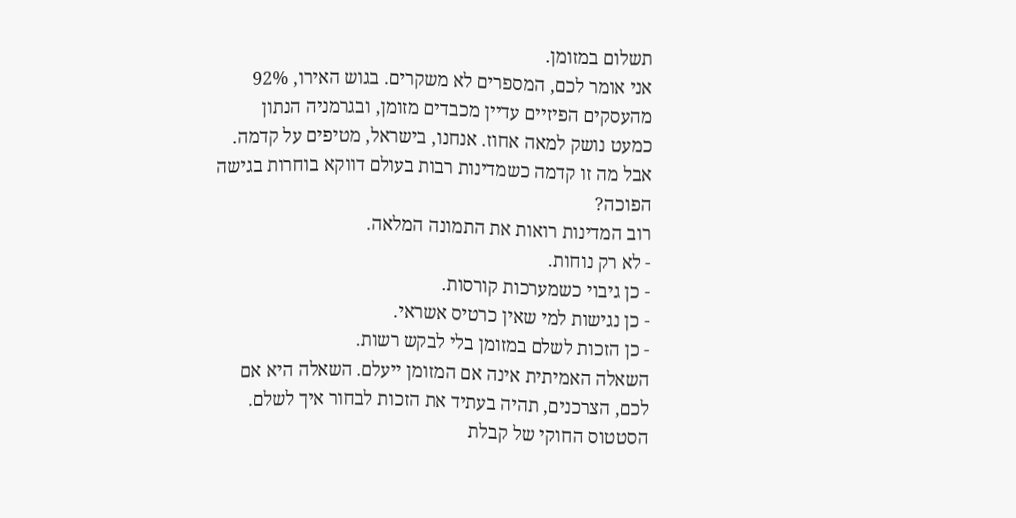תשלום במזומן.
אני אומר לכם, המספרים לא משקרים. בגוש האירו, 92% מהעסקים הפיזיים עדיין מכבדים מזומן, ובגרמניה הנתון כמעט נושק למאה אחוז. אנחנו, בישראל, מטיפים על קדמה. אבל מה זו קדמה כשמדינות רבות בעולם דווקא בוחרות בגישה הפוכה?
רוב המדינות רואות את התמונה המלאה.
- לא רק נוחות.
- כן גיבוי כשמערכות קורסות.
- כן נגישות למי שאין כרטיס אשראי.
- כן הזכות לשלם במזומן בלי לבקש רשות.
השאלה האמיתית אינה אם המזומן ייעלם. השאלה היא אם לכם, הצרכנים, תהיה בעתיד את הזכות לבחור איך לשלם.
הסטטוס החוקי של קבלת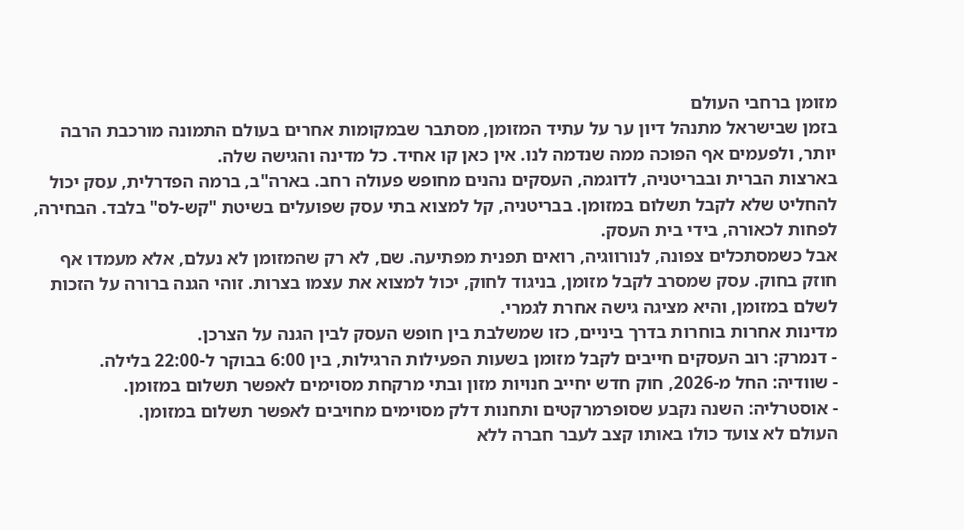מזומן ברחבי העולם
בזמן שבישראל מתנהל דיון ער על עתיד המזומן, מסתבר שבמקומות אחרים בעולם התמונה מורכבת הרבה יותר, ולפעמים אף הפוכה ממה שנדמה לנו. אין כאן קו אחיד. כל מדינה והגישה שלה.
בארצות הברית ובבריטניה, לדוגמה, העסקים נהנים מחופש פעולה רחב. בארה"ב, ברמה הפדרלית, עסק יכול להחליט שלא לקבל תשלום במזומן. בבריטניה, קל למצוא בתי עסק שפועלים בשיטת "קש-לס" בלבד. הבחירה, לפחות לכאורה, בידי בית העסק.
אבל כשמסתכלים צפונה, לנורווגיה, רואים תפנית מפתיעה. שם, לא רק שהמזומן לא נעלם, אלא מעמדו אף חוזק בחוק. עסק שמסרב לקבל מזומן, בניגוד לחוק, יכול למצוא את עצמו בצרות. זוהי הגנה ברורה על הזכות לשלם במזומן, והיא מציגה גישה אחרת לגמרי.
מדינות אחרות בוחרות בדרך ביניים, כזו שמשלבת בין חופש העסק לבין הגנה על הצרכן.
- דנמרק: רוב העסקים חייבים לקבל מזומן בשעות הפעילות הרגילות, בין 6:00 בבוקר ל-22:00 בלילה.
- שוודיה: החל מ-2026, חוק חדש יחייב חנויות מזון ובתי מרקחת מסוימים לאפשר תשלום במזומן.
- אוסטרליה: השנה נקבע שסופרמרקטים ותחנות דלק מסוימים מחויבים לאפשר תשלום במזומן.
העולם לא צועד כולו באותו קצב לעבר חברה ללא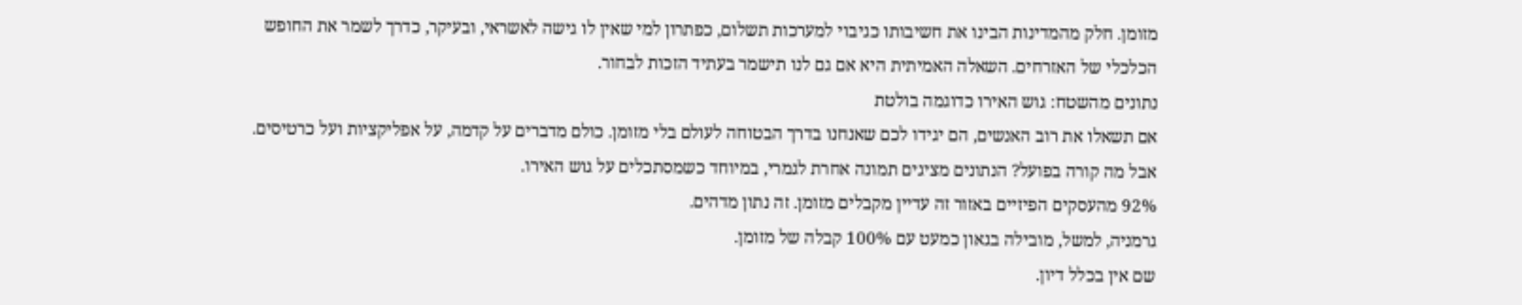מזומן. חלק מהמדינות הבינו את חשיבותו כגיבוי למערכות תשלום, כפתרון למי שאין לו גישה לאשראי, ובעיקר, כדרך לשמר את החופש הכלכלי של האזרחים. השאלה האמיתית היא אם גם לנו תישמר בעתיד הזכות לבחור.
נתונים מהשטח: גוש האירו כדוגמה בולטת
אם תשאלו את רוב האנשים, הם יגידו לכם שאנחנו בדרך הבטוחה לעולם בלי מזומן. כולם מדברים על קדמה, על אפליקציות ועל כרטיסים.
אבל מה קורה בפועל? הנתונים מציגים תמונה אחרת לגמרי, במיוחד כשמסתכלים על גוש האירו.
92% מהעסקים הפיזיים באזור זה עדיין מקבלים מזומן. זה נתון מדהים.
גרמניה, למשל, מובילה בגאון כמעט עם 100% קבלה של מזומן.
שם אין בכלל דיון.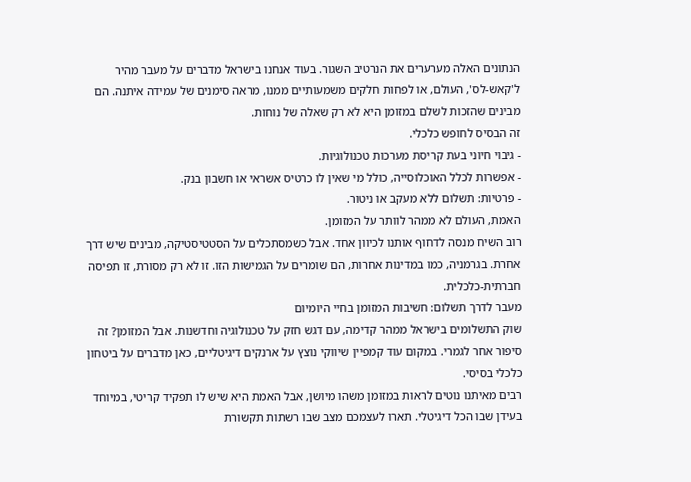הנתונים האלה מערערים את הנרטיב השגור. בעוד אנחנו בישראל מדברים על מעבר מהיר ל'קאש-לס', העולם, או לפחות חלקים משמעותיים ממנו, מראה סימנים של עמידה איתנה. הם מבינים שהזכות לשלם במזומן היא לא רק שאלה של נוחות.
זה הבסיס לחופש כלכלי.
- גיבוי חיוני בעת קריסת מערכות טכנולוגיות.
- אפשרות לכלל האוכלוסייה, כולל מי שאין לו כרטיס אשראי או חשבון בנק.
- פרטיות: תשלום ללא מעקב או ניטור.
האמת, העולם לא ממהר לוותר על המזומן.
רוב השיח מנסה לדחוף אותנו לכיוון אחד. אבל כשמסתכלים על הסטטיסטיקה, מבינים שיש דרך אחרת. בגרמניה, כמו במדינות אחרות, הם שומרים על הגמישות הזו. זו לא רק מסורת, זו תפיסה חברתית-כלכלית.
מעבר לדרך תשלום: חשיבות המזומן בחיי היומיום
שוק התשלומים בישראל ממהר קדימה, עם דגש חזק על טכנולוגיה וחדשנות. אבל המזומן? זה סיפור אחר לגמרי. במקום עוד קמפיין שיווקי נוצץ על ארנקים דיגיטליים, כאן מדברים על ביטחון כלכלי בסיסי.
רבים מאיתנו נוטים לראות במזומן משהו מיושן, אבל האמת היא שיש לו תפקיד קריטי, במיוחד בעידן שבו הכל דיגיטלי. תארו לעצמכם מצב שבו רשתות תקשורת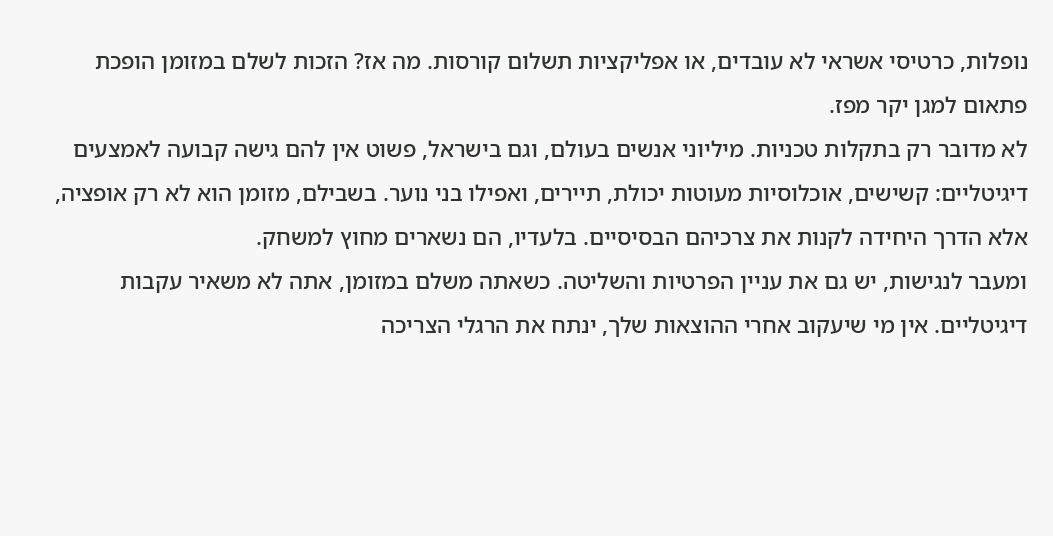נופלות, כרטיסי אשראי לא עובדים, או אפליקציות תשלום קורסות. מה אז? הזכות לשלם במזומן הופכת פתאום למגן יקר מפז.
לא מדובר רק בתקלות טכניות. מיליוני אנשים בעולם, וגם בישראל, פשוט אין להם גישה קבועה לאמצעים דיגיטליים: קשישים, אוכלוסיות מעוטות יכולת, תיירים, ואפילו בני נוער. בשבילם, מזומן הוא לא רק אופציה, אלא הדרך היחידה לקנות את צרכיהם הבסיסיים. בלעדיו, הם נשארים מחוץ למשחק.
ומעבר לנגישות, יש גם את עניין הפרטיות והשליטה. כשאתה משלם במזומן, אתה לא משאיר עקבות דיגיטליים. אין מי שיעקוב אחרי ההוצאות שלך, ינתח את הרגלי הצריכה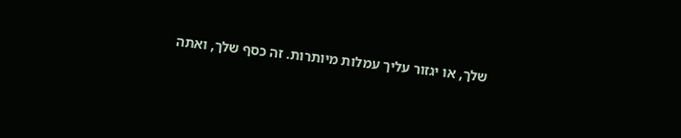שלך, או יגזור עליך עמלות מיותרות. זה כסף שלך, ואתה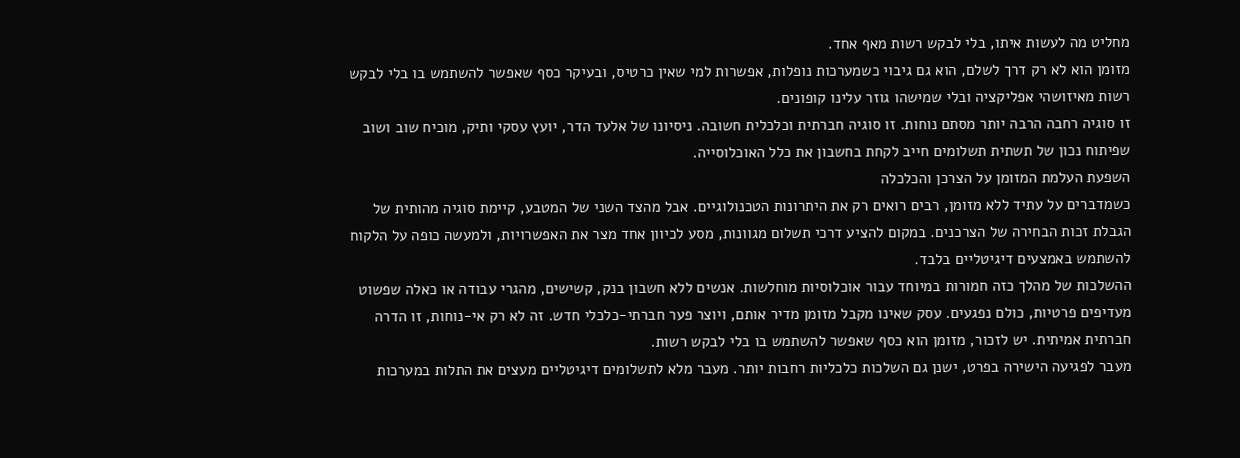מחליט מה לעשות איתו, בלי לבקש רשות מאף אחד.
מזומן הוא לא רק דרך לשלם, הוא גם גיבוי כשמערכות נופלות, אפשרות למי שאין כרטיס, ובעיקר כסף שאפשר להשתמש בו בלי לבקש רשות מאיזושהי אפליקציה ובלי שמישהו גוזר עלינו קופונים.
זו סוגיה רחבה הרבה יותר מסתם נוחות. זו סוגיה חברתית וכלכלית חשובה. ניסיונו של אלעד הדר, יועץ עסקי ותיק, מוכיח שוב ושוב שפיתוח נכון של תשתית תשלומים חייב לקחת בחשבון את כלל האוכלוסייה.
השפעת העלמת המזומן על הצרכן והכלכלה
כשמדברים על עתיד ללא מזומן, רבים רואים רק את היתרונות הטכנולוגיים. אבל מהצד השני של המטבע, קיימת סוגיה מהותית של הגבלת זכות הבחירה של הצרכנים. במקום להציע דרכי תשלום מגוונות, מסע לכיוון אחד מצר את האפשרויות, ולמעשה כופה על הלקוח להשתמש באמצעים דיגיטליים בלבד.
ההשלכות של מהלך כזה חמורות במיוחד עבור אוכלוסיות מוחלשות. אנשים ללא חשבון בנק, קשישים, מהגרי עבודה או כאלה שפשוט מעדיפים פרטיות, כולם נפגעים. עסק שאינו מקבל מזומן מדיר אותם, ויוצר פער חברתי-כלכלי חדש. זה לא רק אי-נוחות, זו הדרה חברתית אמיתית. יש לזכור, מזומן הוא כסף שאפשר להשתמש בו בלי לבקש רשות.
מעבר לפגיעה הישירה בפרט, ישנן גם השלכות כלכליות רחבות יותר. מעבר מלא לתשלומים דיגיטליים מעצים את התלות במערכות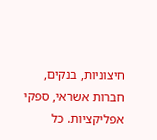חיצוניות, בנקים, חברות אשראי, ספקי אפליקציות. כל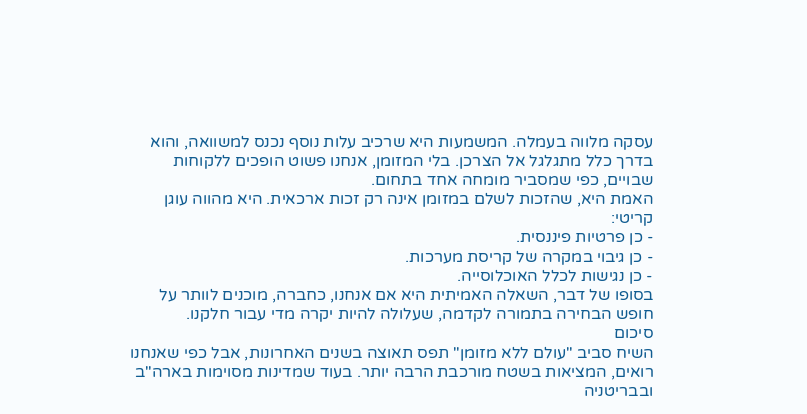עסקה מלווה בעמלה. המשמעות היא שרכיב עלות נוסף נכנס למשוואה, והוא בדרך כלל מתגלגל אל הצרכן. בלי המזומן, אנחנו פשוט הופכים ללקוחות שבויים, כפי שמסביר מומחה אחד בתחום.
האמת היא, שהזכות לשלם במזומן אינה רק זכות ארכאית. היא מהווה עוגן קריטי:
- כן פרטיות פיננסית.
- כן גיבוי במקרה של קריסת מערכות.
- כן נגישות לכלל האוכלוסייה.
בסופו של דבר, השאלה האמיתית היא אם אנחנו, כחברה, מוכנים לוותר על חופש הבחירה בתמורה לקדמה, שעלולה להיות יקרה מדי עבור חלקנו.
סיכום
השיח סביב "עולם ללא מזומן" תפס תאוצה בשנים האחרונות, אבל כפי שאנחנו רואים, המציאות בשטח מורכבת הרבה יותר. בעוד שמדינות מסוימות בארה"ב ובבריטניה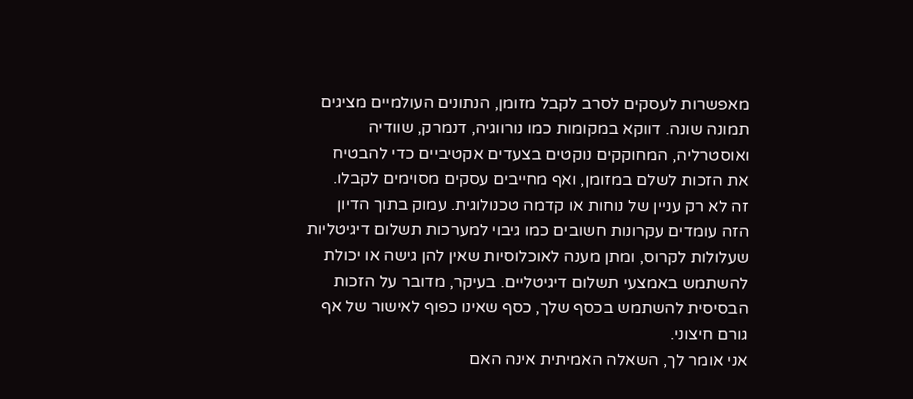מאפשרות לעסקים לסרב לקבל מזומן, הנתונים העולמיים מציגים תמונה שונה. דווקא במקומות כמו נורווגיה, דנמרק, שוודיה ואוסטרליה, המחוקקים נוקטים בצעדים אקטיביים כדי להבטיח את הזכות לשלם במזומן, ואף מחייבים עסקים מסוימים לקבלו.
זה לא רק עניין של נוחות או קדמה טכנולוגית. עמוק בתוך הדיון הזה עומדים עקרונות חשובים כמו גיבוי למערכות תשלום דיגיטליות שעלולות לקרוס, ומתן מענה לאוכלוסיות שאין להן גישה או יכולת להשתמש באמצעי תשלום דיגיטליים. בעיקר, מדובר על הזכות הבסיסית להשתמש בכסף שלך, כסף שאינו כפוף לאישור של אף גורם חיצוני.
אני אומר לך, השאלה האמיתית אינה האם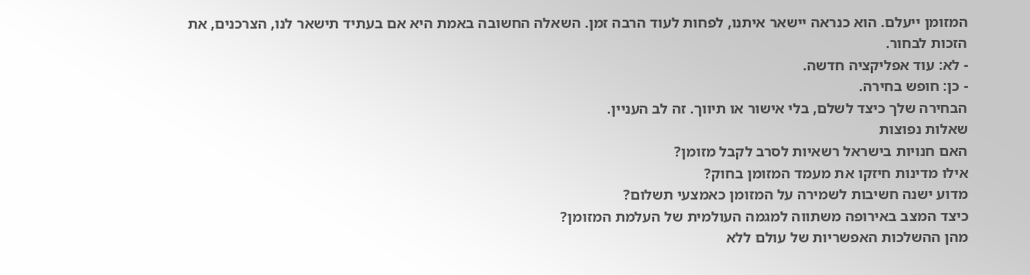המזומן ייעלם. הוא כנראה יישאר איתנו, לפחות לעוד הרבה זמן. השאלה החשובה באמת היא אם בעתיד תישאר לנו, הצרכנים, את הזכות לבחור.
- לא: עוד אפליקציה חדשה.
- כן: חופש בחירה.
הבחירה שלך כיצד לשלם, בלי אישור או תיווך. זה לב העניין.
שאלות נפוצות
האם חנויות בישראל רשאיות לסרב לקבל מזומן?
אילו מדינות חיזקו את מעמד המזומן בחוק?
מדוע ישנה חשיבות לשמירה על המזומן כאמצעי תשלום?
כיצד המצב באירופה משתווה למגמה העולמית של העלמת המזומן?
מהן ההשלכות האפשריות של עולם ללא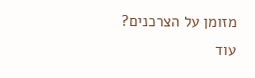מזומן על הצרכנים?
עוד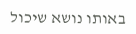באותו נושא שיכול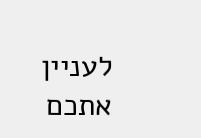לעניין אתכם